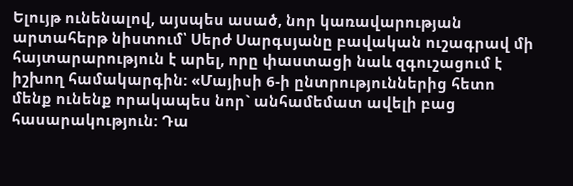Ելույթ ունենալով, այսպես ասած, նոր կառավարության արտահերթ նիստում՝ Սերժ Սարգսյանը բավական ուշագրավ մի հայտարարություն է արել, որը փաստացի նաև զգուշացում է իշխող համակարգին: «Մայիսի 6-ի ընտրություններից հետո մենք ունենք որակապես նոր` անհամեմատ ավելի բաց հասարակություն: Դա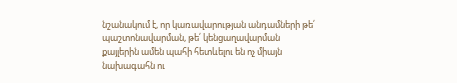նշանակում է, որ կառավարության անդամների թե՛ պաշտոնավարման, թե՛ կենցաղավարման քայլերին ամեն պահի հետևելու են ոչ միայն նախագահն ու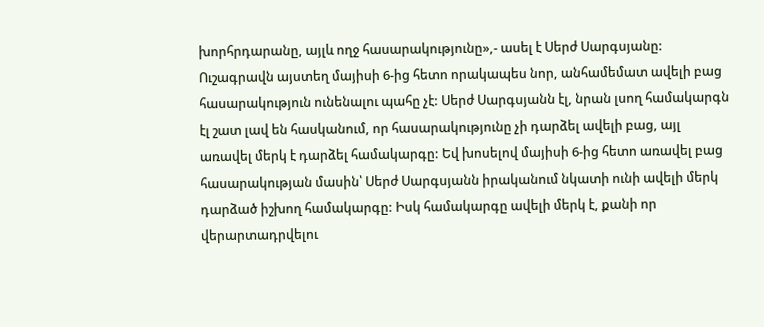խորհրդարանը, այլև ողջ հասարակությունը»,- ասել է Սերժ Սարգսյանը:
Ուշագրավն այստեղ մայիսի 6-ից հետո որակապես նոր, անհամեմատ ավելի բաց հասարակություն ունենալու պահը չէ: Սերժ Սարգսյանն էլ, նրան լսող համակարգն էլ շատ լավ են հասկանում, որ հասարակությունը չի դարձել ավելի բաց, այլ առավել մերկ է դարձել համակարգը: Եվ խոսելով մայիսի 6-ից հետո առավել բաց հասարակության մասին՝ Սերժ Սարգսյանն իրականում նկատի ունի ավելի մերկ դարձած իշխող համակարգը: Իսկ համակարգը ավելի մերկ է, քանի որ վերարտադրվելու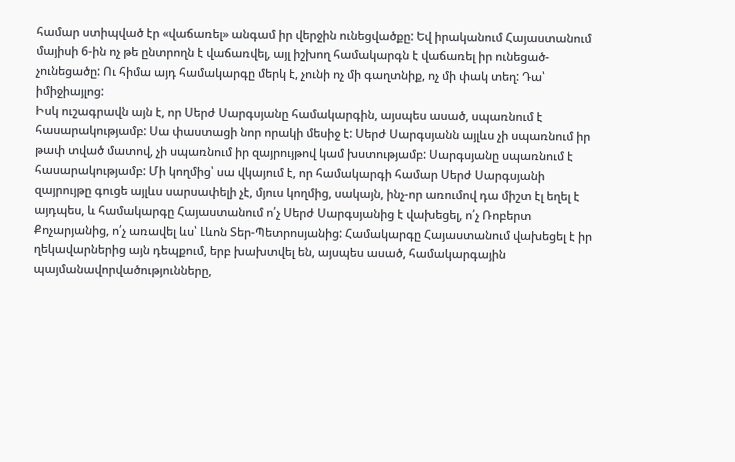համար ստիպված էր «վաճառել» անգամ իր վերջին ունեցվածքը: Եվ իրականում Հայաստանում մայիսի 6-ին ոչ թե ընտրողն է վաճառվել, այլ իշխող համակարգն է վաճառել իր ունեցած-չունեցածը: Ու հիմա այդ համակարգը մերկ է, չունի ոչ մի գաղտնիք, ոչ մի փակ տեղ: Դա՝ իմիջիայլոց:
Իսկ ուշագրավն այն է, որ Սերժ Սարգսյանը համակարգին, այսպես ասած, սպառնում է հասարակությամբ: Սա փաստացի նոր որակի մեսիջ է: Սերժ Սարգսյանն այլևս չի սպառնում իր թափ տված մատով, չի սպառնում իր զայրույթով կամ խստությամբ: Սարգսյանը սպառնում է հասարակությամբ: Մի կողմից՝ սա վկայում է, որ համակարգի համար Սերժ Սարգսյանի զայրույթը գուցե այլևս սարսափելի չէ, մյուս կողմից, սակայն, ինչ-որ առումով դա միշտ էլ եղել է այդպես, և համակարգը Հայաստանում ո՛չ Սերժ Սարգսյանից է վախեցել, ո՛չ Ռոբերտ Քոչարյանից, ո՛չ առավել ևս՝ Լևոն Տեր-Պետրոսյանից: Համակարգը Հայաստանում վախեցել է իր ղեկավարներից այն դեպքում, երբ խախտվել են, այսպես ասած, համակարգային պայմանավորվածությունները,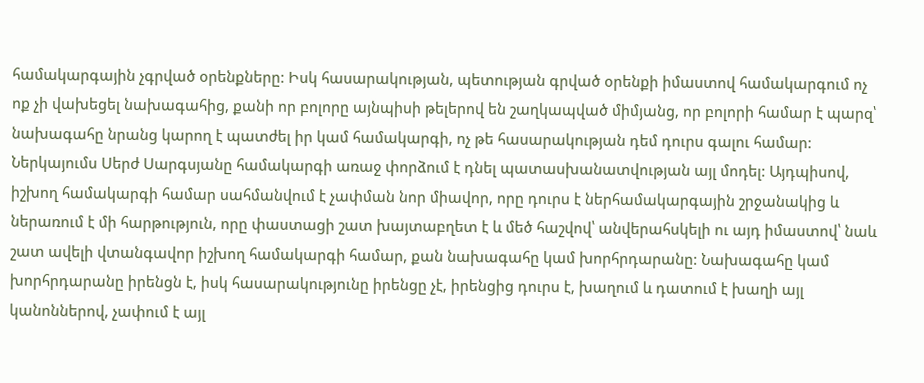համակարգային չգրված օրենքները: Իսկ հասարակության, պետության գրված օրենքի իմաստով համակարգում ոչ ոք չի վախեցել նախագահից, քանի որ բոլորը այնպիսի թելերով են շաղկապված միմյանց, որ բոլորի համար է պարզ՝ նախագահը նրանց կարող է պատժել իր կամ համակարգի, ոչ թե հասարակության դեմ դուրս գալու համար:
Ներկայումս Սերժ Սարգսյանը համակարգի առաջ փորձում է դնել պատասխանատվության այլ մոդել: Այդպիսով, իշխող համակարգի համար սահմանվում է չափման նոր միավոր, որը դուրս է ներհամակարգային շրջանակից և ներառում է մի հարթություն, որը փաստացի շատ խայտաբղետ է և մեծ հաշվով՝ անվերահսկելի ու այդ իմաստով՝ նաև շատ ավելի վտանգավոր իշխող համակարգի համար, քան նախագահը կամ խորհրդարանը: Նախագահը կամ խորհրդարանը իրենցն է, իսկ հասարակությունը իրենցը չէ, իրենցից դուրս է, խաղում և դատում է խաղի այլ կանոններով, չափում է այլ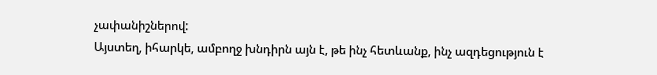չափանիշներով:
Այստեղ, իհարկե, ամբողջ խնդիրն այն է, թե ինչ հետևանք, ինչ ազդեցություն է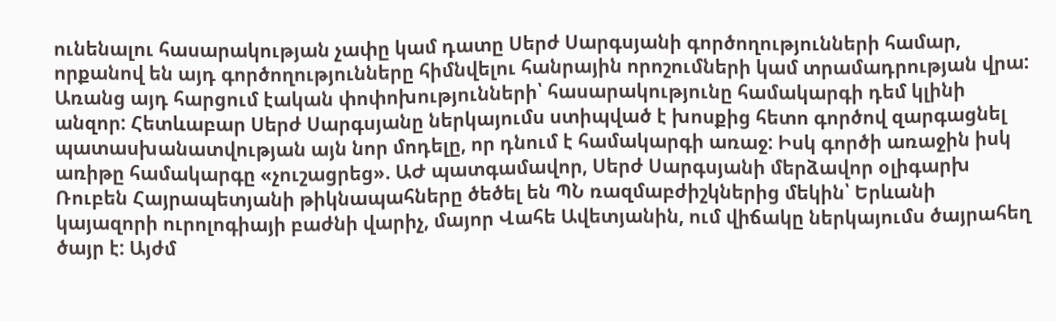ունենալու հասարակության չափը կամ դատը Սերժ Սարգսյանի գործողությունների համար, որքանով են այդ գործողությունները հիմնվելու հանրային որոշումների կամ տրամադրության վրա: Առանց այդ հարցում էական փոփոխությունների՝ հասարակությունը համակարգի դեմ կլինի անզոր: Հետևաբար Սերժ Սարգսյանը ներկայումս ստիպված է խոսքից հետո գործով զարգացնել պատասխանատվության այն նոր մոդելը, որ դնում է համակարգի առաջ: Իսկ գործի առաջին իսկ առիթը համակարգը «չուշացրեց». ԱԺ պատգամավոր, Սերժ Սարգսյանի մերձավոր օլիգարխ Ռուբեն Հայրապետյանի թիկնապահները ծեծել են ՊՆ ռազմաբժիշկներից մեկին՝ Երևանի կայազորի ուրոլոգիայի բաժնի վարիչ, մայոր Վահե Ավետյանին, ում վիճակը ներկայումս ծայրահեղ ծայր է: Այժմ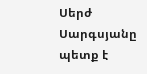Սերժ Սարգսյանը պետք է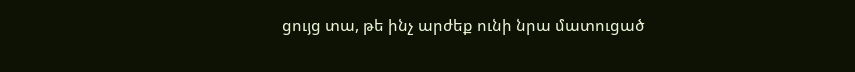ցույց տա, թե ինչ արժեք ունի նրա մատուցած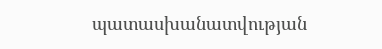պատասխանատվության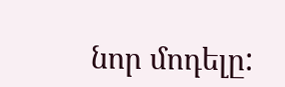նոր մոդելը: